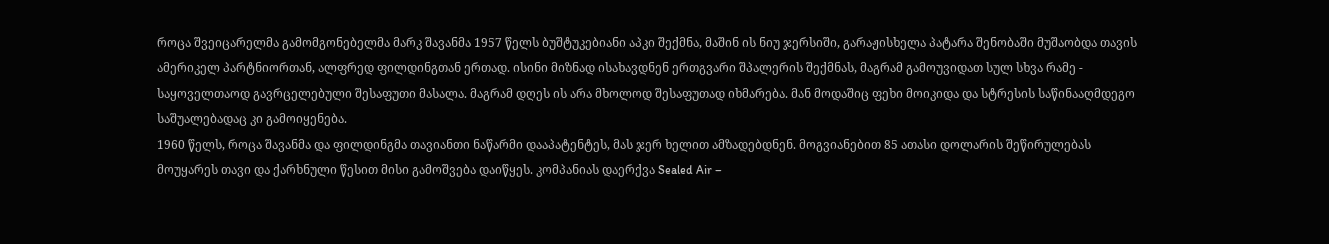როცა შვეიცარელმა გამომგონებელმა მარკ შავანმა 1957 წელს ბუშტუკებიანი აპკი შექმნა, მაშინ ის ნიუ ჯერსიში, გარაჟისხელა პატარა შენობაში მუშაობდა თავის ამერიკელ პარტნიორთან, ალფრედ ფილდინგთან ერთად. ისინი მიზნად ისახავდნენ ერთგვარი შპალერის შექმნას, მაგრამ გამოუვიდათ სულ სხვა რამე - საყოველთაოდ გავრცელებული შესაფუთი მასალა. მაგრამ დღეს ის არა მხოლოდ შესაფუთად იხმარება. მან მოდაშიც ფეხი მოიკიდა და სტრესის საწინააღმდეგო საშუალებადაც კი გამოიყენება.
1960 წელს, როცა შავანმა და ფილდინგმა თავიანთი ნაწარმი დააპატენტეს, მას ჯერ ხელით ამზადებდნენ. მოგვიანებით 85 ათასი დოლარის შეწირულებას მოუყარეს თავი და ქარხნული წესით მისი გამოშვება დაიწყეს. კომპანიას დაერქვა Sealed Air –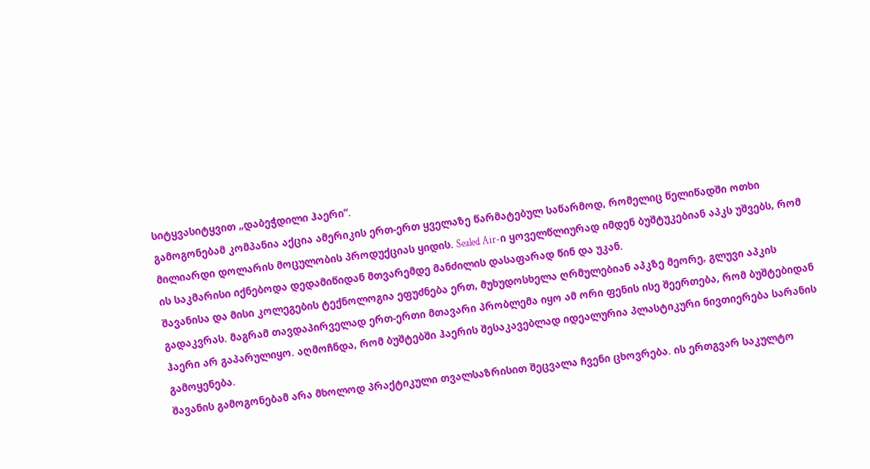სიტყვასიტყვით „დაბეჭდილი ჰაერი“.
გამოგონებამ კომპანია აქცია ამერიკის ერთ-ერთ ყველაზე წარმატებულ საწარმოდ, რომელიც წელიწადში ოთხი მილიარდი დოლარის მოცულობის პროდუქციას ყიდის. Sealed Air-ი ყოველწლიურად იმდენ ბუშტუკებიან აპკს უშვებს, რომ ის საკმარისი იქნებოდა დედამიწიდან მთვარემდე მანძილის დასაფარად წინ და უკან.
შავანისა და მისი კოლეგების ტექნოლოგია ეფუძნება ერთ, მუხუდოსხელა ღრმულებიან აპკზე მეორე, გლუვი აპკის გადაკვრას. მაგრამ თავდაპირველად ერთ-ერთი მთავარი პრობლემა იყო ამ ორი ფენის ისე შეერთება, რომ ბუშტებიდან ჰაერი არ გაპარულიყო. აღმოჩნდა, რომ ბუშტებში ჰაერის შესაკავებლად იდეალურია პლასტიკური ნივთიერება სარანის გამოყენება.
შავანის გამოგონებამ არა მხოლოდ პრაქტიკული თვალსაზრისით შეცვალა ჩვენი ცხოვრება. ის ერთგვარ საკულტო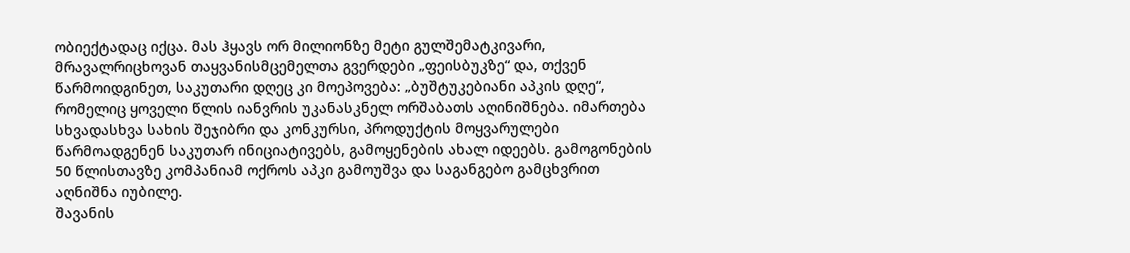ობიექტადაც იქცა. მას ჰყავს ორ მილიონზე მეტი გულშემატკივარი, მრავალრიცხოვან თაყვანისმცემელთა გვერდები „ფეისბუკზე“ და, თქვენ წარმოიდგინეთ, საკუთარი დღეც კი მოეპოვება: „ბუშტუკებიანი აპკის დღე“, რომელიც ყოველი წლის იანვრის უკანასკნელ ორშაბათს აღინიშნება. იმართება სხვადასხვა სახის შეჯიბრი და კონკურსი, პროდუქტის მოყვარულები წარმოადგენენ საკუთარ ინიციატივებს, გამოყენების ახალ იდეებს. გამოგონების 50 წლისთავზე კომპანიამ ოქროს აპკი გამოუშვა და საგანგებო გამცხვრით აღნიშნა იუბილე.
შავანის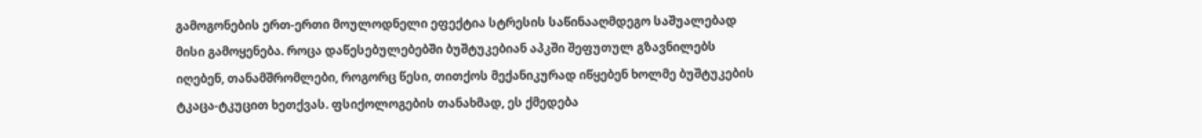გამოგონების ერთ-ერთი მოულოდნელი ეფექტია სტრესის საწინააღმდეგო საშუალებად მისი გამოყენება. როცა დაწესებულებებში ბუშტუკებიან აპკში შეფუთულ გზავნილებს იღებენ, თანამშრომლები, როგორც წესი, თითქოს მექანიკურად იწყებენ ხოლმე ბუშტუკების ტკაცა-ტკუცით ხეთქვას. ფსიქოლოგების თანახმად, ეს ქმედება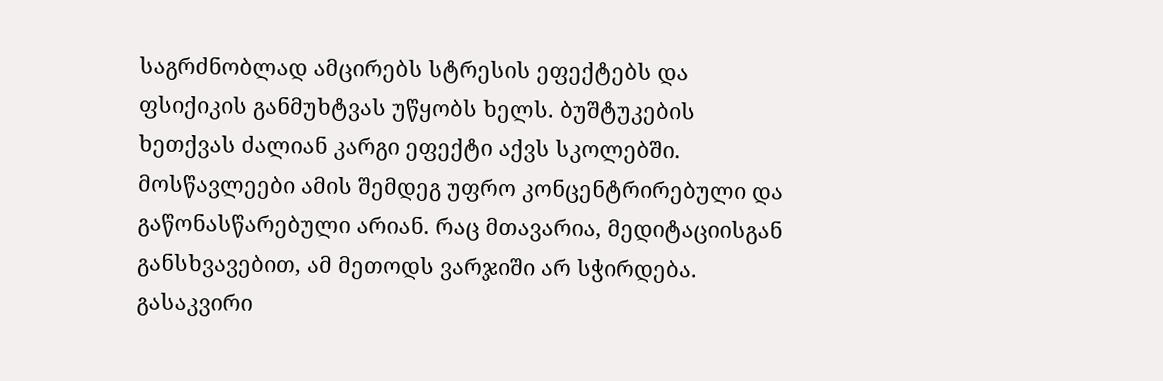საგრძნობლად ამცირებს სტრესის ეფექტებს და ფსიქიკის განმუხტვას უწყობს ხელს. ბუშტუკების ხეთქვას ძალიან კარგი ეფექტი აქვს სკოლებში. მოსწავლეები ამის შემდეგ უფრო კონცენტრირებული და გაწონასწარებული არიან. რაც მთავარია, მედიტაციისგან განსხვავებით, ამ მეთოდს ვარჯიში არ სჭირდება. გასაკვირი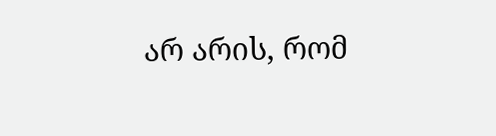არ არის, რომ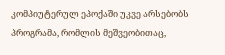კომპიუტერულ ეპოქაში უკვე არსებობს პროგრამა, რომლის მეშვეობითაც,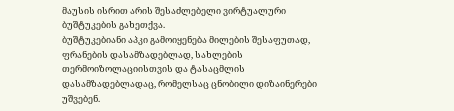მაუსის ისრით არის შესაძლებელი ვირტუალური ბუშტუკების გახეთქვა.
ბუშტუკებიანი აპკი გამოიყენება მილების შესაფუთად, ფრანების დასამზადებლად, სახლების თერმოიზოლაციისთვის და ტასაცმლის დასამზადებლადაც, რომელსაც ცნობილი დიზაინერები უშვებენ.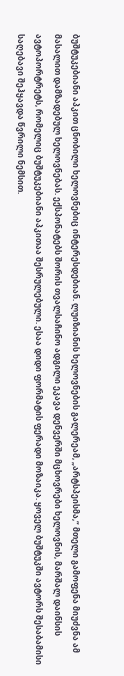ბუშტუკებიანი აპკით ცნობილი ხელოვნებიც ინტერესდებიან. ლუიზიანის ხელოვნების გალერეამ, „არტსპეისმა,“ მთელი გამოფენა მიუძვნა ამ მასალით დამზადებულ ხელოვნებას. ექსპონატებს შორის თვალსაჩინო ადგილი ეკავა დენვერში მცხოვრები ხელოვნის, მარშალ დაინსის ავტოპორტრეტს, რომელიც ბუშტუკებიანი აპკითაა შესრულებული. ესაა დიდი ფორმატის ფერადი მოზაიკა. ყოველ ბუშტუკში ავტორს შესაბამისი საღებავი შეჰყავდა წვრილი ნემსით.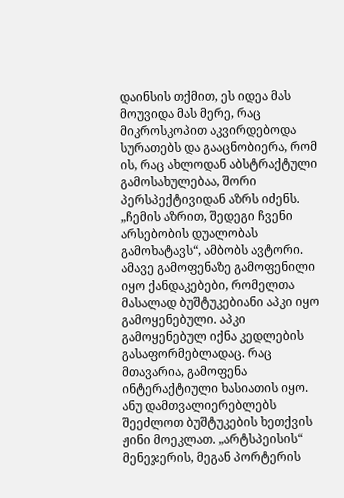დაინსის თქმით, ეს იდეა მას მოუვიდა მას მერე, რაც მიკროსკოპით აკვირდებოდა სურათებს და გააცნობიერა, რომ ის, რაც ახლოდან აბსტრაქტული გამოსახულებაა, შორი პერსპექტივიდან აზრს იძენს. „ჩემის აზრით, შედეგი ჩვენი არსებობის დუალობას გამოხატავს“, ამბობს ავტორი. ამავე გამოფენაზე გამოფენილი იყო ქანდაკებები, რომელთა მასალად ბუშტუკებიანი აპკი იყო გამოყენებული. აპკი გამოყენებულ იქნა კედლების გასაფორმებლადაც. რაც მთავარია, გამოფენა ინტერაქტიული ხასიათის იყო. ანუ დამთვალიერებლებს შეეძლოთ ბუშტუკების ხეთქვის ჟინი მოეკლათ. „არტსპეისის“ მენეჯერის, მეგან პორტერის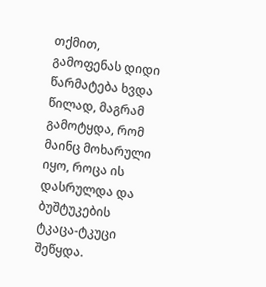თქმით, გამოფენას დიდი წარმატება ხვდა წილად, მაგრამ გამოტყდა, რომ მაინც მოხარული იყო, როცა ის დასრულდა და ბუშტუკების ტკაცა-ტკუცი შეწყდა.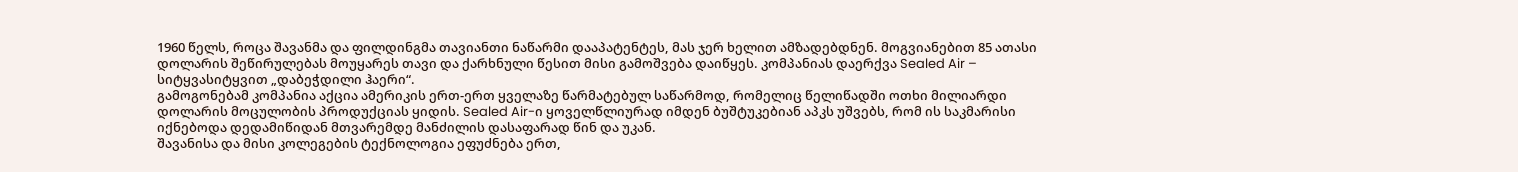1960 წელს, როცა შავანმა და ფილდინგმა თავიანთი ნაწარმი დააპატენტეს, მას ჯერ ხელით ამზადებდნენ. მოგვიანებით 85 ათასი დოლარის შეწირულებას მოუყარეს თავი და ქარხნული წესით მისი გამოშვება დაიწყეს. კომპანიას დაერქვა Sealed Air – სიტყვასიტყვით „დაბეჭდილი ჰაერი“.
გამოგონებამ კომპანია აქცია ამერიკის ერთ-ერთ ყველაზე წარმატებულ საწარმოდ, რომელიც წელიწადში ოთხი მილიარდი დოლარის მოცულობის პროდუქციას ყიდის. Sealed Air-ი ყოველწლიურად იმდენ ბუშტუკებიან აპკს უშვებს, რომ ის საკმარისი იქნებოდა დედამიწიდან მთვარემდე მანძილის დასაფარად წინ და უკან.
შავანისა და მისი კოლეგების ტექნოლოგია ეფუძნება ერთ,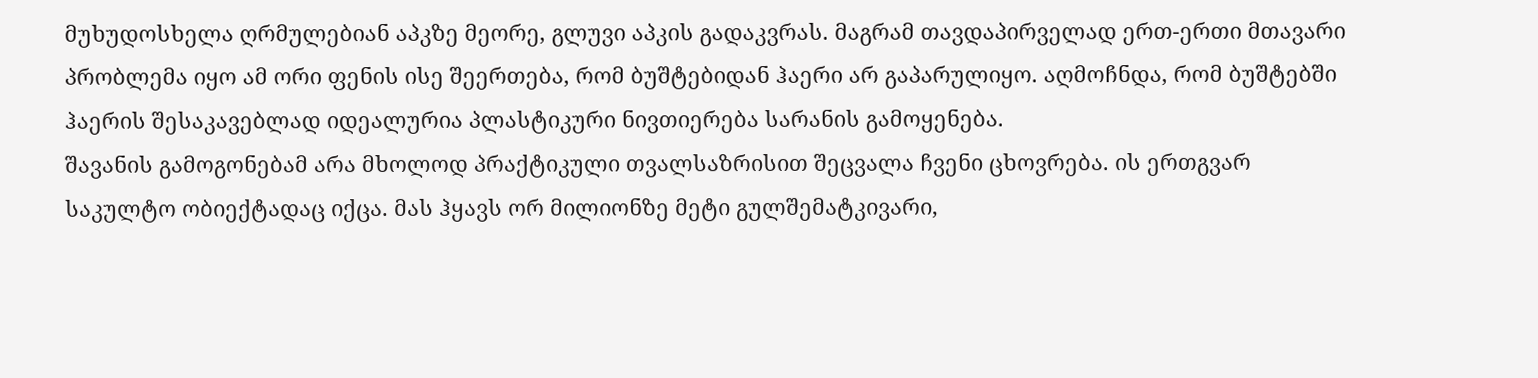მუხუდოსხელა ღრმულებიან აპკზე მეორე, გლუვი აპკის გადაკვრას. მაგრამ თავდაპირველად ერთ-ერთი მთავარი პრობლემა იყო ამ ორი ფენის ისე შეერთება, რომ ბუშტებიდან ჰაერი არ გაპარულიყო. აღმოჩნდა, რომ ბუშტებში ჰაერის შესაკავებლად იდეალურია პლასტიკური ნივთიერება სარანის გამოყენება.
შავანის გამოგონებამ არა მხოლოდ პრაქტიკული თვალსაზრისით შეცვალა ჩვენი ცხოვრება. ის ერთგვარ საკულტო ობიექტადაც იქცა. მას ჰყავს ორ მილიონზე მეტი გულშემატკივარი,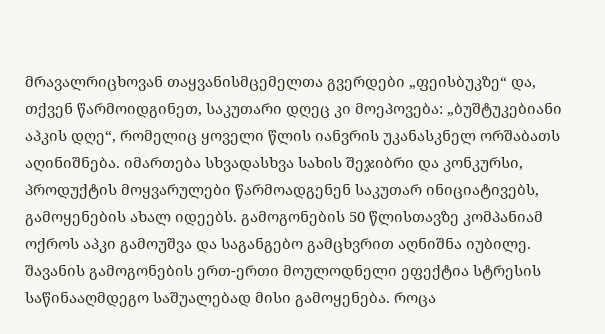მრავალრიცხოვან თაყვანისმცემელთა გვერდები „ფეისბუკზე“ და, თქვენ წარმოიდგინეთ, საკუთარი დღეც კი მოეპოვება: „ბუშტუკებიანი აპკის დღე“, რომელიც ყოველი წლის იანვრის უკანასკნელ ორშაბათს აღინიშნება. იმართება სხვადასხვა სახის შეჯიბრი და კონკურსი, პროდუქტის მოყვარულები წარმოადგენენ საკუთარ ინიციატივებს, გამოყენების ახალ იდეებს. გამოგონების 50 წლისთავზე კომპანიამ ოქროს აპკი გამოუშვა და საგანგებო გამცხვრით აღნიშნა იუბილე.
შავანის გამოგონების ერთ-ერთი მოულოდნელი ეფექტია სტრესის საწინააღმდეგო საშუალებად მისი გამოყენება. როცა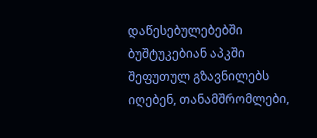დაწესებულებებში ბუშტუკებიან აპკში შეფუთულ გზავნილებს იღებენ, თანამშრომლები,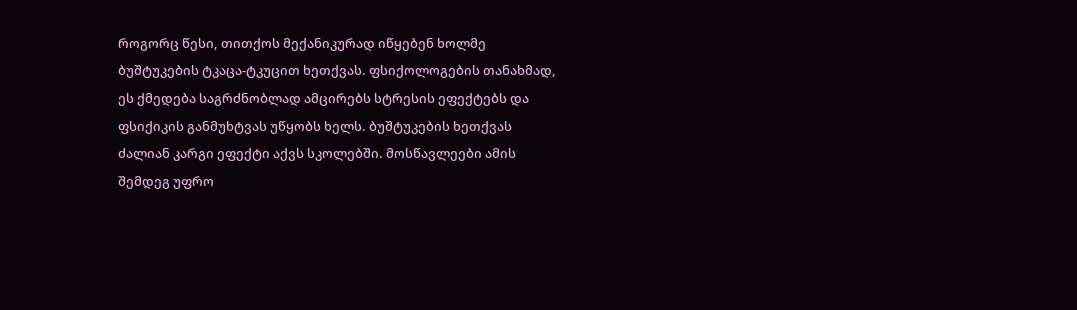როგორც წესი, თითქოს მექანიკურად იწყებენ ხოლმე ბუშტუკების ტკაცა-ტკუცით ხეთქვას. ფსიქოლოგების თანახმად, ეს ქმედება საგრძნობლად ამცირებს სტრესის ეფექტებს და ფსიქიკის განმუხტვას უწყობს ხელს. ბუშტუკების ხეთქვას ძალიან კარგი ეფექტი აქვს სკოლებში. მოსწავლეები ამის შემდეგ უფრო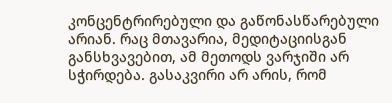კონცენტრირებული და გაწონასწარებული არიან. რაც მთავარია, მედიტაციისგან განსხვავებით, ამ მეთოდს ვარჯიში არ სჭირდება. გასაკვირი არ არის, რომ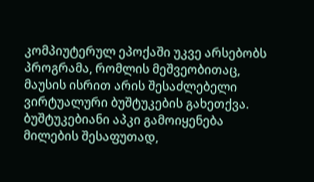კომპიუტერულ ეპოქაში უკვე არსებობს პროგრამა, რომლის მეშვეობითაც, მაუსის ისრით არის შესაძლებელი ვირტუალური ბუშტუკების გახეთქვა.
ბუშტუკებიანი აპკი გამოიყენება მილების შესაფუთად,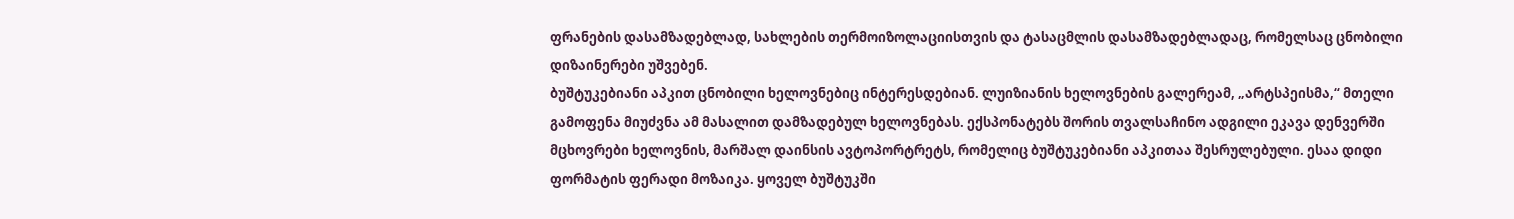ფრანების დასამზადებლად, სახლების თერმოიზოლაციისთვის და ტასაცმლის დასამზადებლადაც, რომელსაც ცნობილი დიზაინერები უშვებენ.
ბუშტუკებიანი აპკით ცნობილი ხელოვნებიც ინტერესდებიან. ლუიზიანის ხელოვნების გალერეამ, „არტსპეისმა,“ მთელი გამოფენა მიუძვნა ამ მასალით დამზადებულ ხელოვნებას. ექსპონატებს შორის თვალსაჩინო ადგილი ეკავა დენვერში მცხოვრები ხელოვნის, მარშალ დაინსის ავტოპორტრეტს, რომელიც ბუშტუკებიანი აპკითაა შესრულებული. ესაა დიდი ფორმატის ფერადი მოზაიკა. ყოველ ბუშტუკში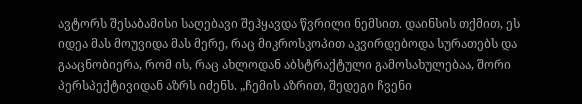ავტორს შესაბამისი საღებავი შეჰყავდა წვრილი ნემსით. დაინსის თქმით, ეს იდეა მას მოუვიდა მას მერე, რაც მიკროსკოპით აკვირდებოდა სურათებს და გააცნობიერა, რომ ის, რაც ახლოდან აბსტრაქტული გამოსახულებაა, შორი პერსპექტივიდან აზრს იძენს. „ჩემის აზრით, შედეგი ჩვენი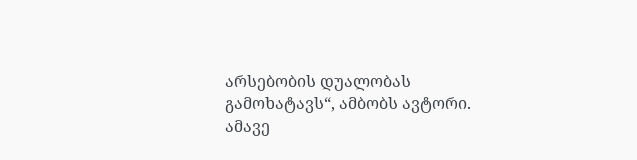არსებობის დუალობას გამოხატავს“, ამბობს ავტორი. ამავე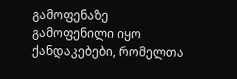გამოფენაზე გამოფენილი იყო ქანდაკებები, რომელთა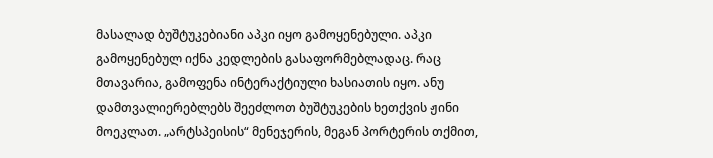მასალად ბუშტუკებიანი აპკი იყო გამოყენებული. აპკი გამოყენებულ იქნა კედლების გასაფორმებლადაც. რაც მთავარია, გამოფენა ინტერაქტიული ხასიათის იყო. ანუ დამთვალიერებლებს შეეძლოთ ბუშტუკების ხეთქვის ჟინი მოეკლათ. „არტსპეისის“ მენეჯერის, მეგან პორტერის თქმით,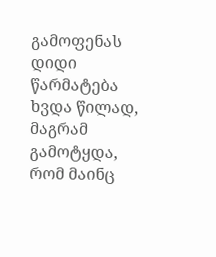გამოფენას დიდი წარმატება ხვდა წილად, მაგრამ გამოტყდა, რომ მაინც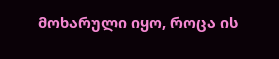მოხარული იყო, როცა ის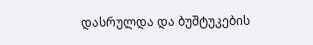დასრულდა და ბუშტუკების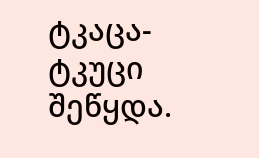ტკაცა-ტკუცი შეწყდა.